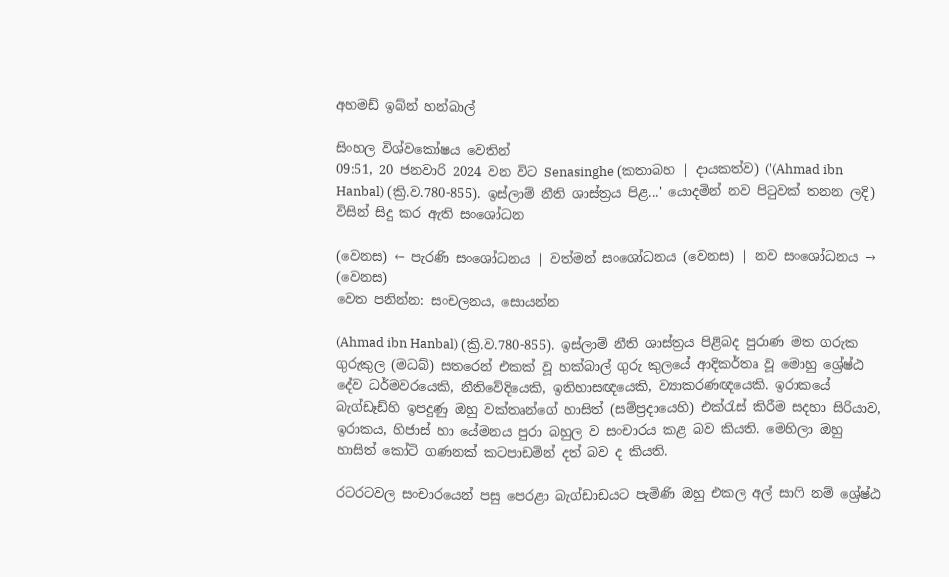අහමඩ් ඉබ්න් හන්බාල්

සිංහල විශ්වකෝෂය වෙතින්
09:51, 20 ජනවාරි 2024 වන විට Senasinghe (කතාබහ | දායකත්ව) ('(Ahmad ibn Hanbal) (ක්‍රි.ව.780-855). ඉස්ලාම් නීති ශාස්ත්‍රය පිළ...' යොදමින් නව පිටුවක් තනන ලදි) විසින් සිදු කර ඇති සංශෝධන

(වෙනස) ← පැරණි සංශෝධනය | වත්මන් සංශෝධනය (වෙනස) | නව සංශෝධනය → (වෙනස)
වෙත පනින්න: සංචලනය, සොයන්න

(Ahmad ibn Hanbal) (ක්‍රි.ව.780-855). ඉස්ලාම් නීති ශාස්ත්‍රය පිළිබද පුරාණ මත ගරුක ගුරුකුල (මධබ්) සතරෙන් එකක් වූ හක්බාල් ගුරු කුලයේ ආදිකර්තෘ වූ මොහු ශ්‍රේෂ්ඨ දේව ධර්මවරයෙකි, නීතිවේදියෙකි, ඉතිහාසඥයෙකි, ව්‍යාකරණඥයෙකි. ඉරාකයේ බැග්ඩෑඩ්හි ඉපදුණු ඔහු වක්තෘන්ගේ හාසිත් (සම්ප්‍රදායෙහි) එක්රැස් කිරීම සදහා සිරියාව, ඉරාකය, හිජාස් හා යේමනය පුරා බහුල ව සංචාරය කළ බව කියති. මෙහිලා ඔහු හාසිත් කෝටි ගණනක් කටපාඩමින් දත් බව ද කියති.

රටරටවල සංචාරයෙන් පසු පෙරළා බැග්ඩාඩයට පැමිණි ඔහු එකල අල් සාෆි නම් ශ්‍රේෂ්ඨ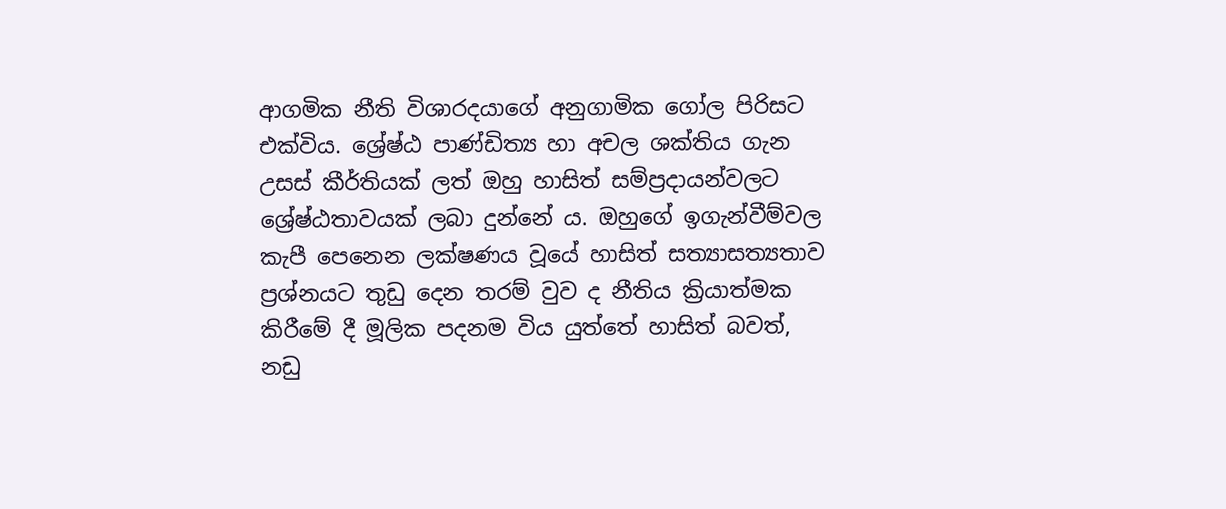ආගමික නීති විශාරදයාගේ අනුගාමික ගෝල පිරිසට එක්විය. ශ්‍රේෂ්ඨ පාණ්ඩිත්‍ය හා අචල ශක්තිය ගැන උසස් කීර්තියක් ලත් ඔහු හාසිත් සම්ප්‍රදායන්වලට ශ්‍රේෂ්ඨතාවයක් ලබා දුන්නේ ය. ඔහුගේ ඉගැන්වීම්වල කැපී පෙනෙන ලක්ෂණය වූයේ හාසිත් සත්‍යාසත්‍යතාව ප්‍රශ්නයට තුඩු දෙන තරම් වුව ද නීතිය ක්‍රියාත්මක කිරීමේ දී මූලික පදනම විය යුත්තේ හාසිත් බවත්, නඩු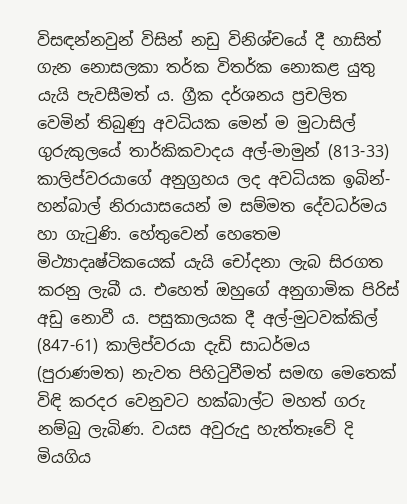විසඳන්නවුන් විසින් නඩු විනිශ්චයේ දී හාසිත් ගැන නොසලකා තර්ක විතර්ක නොකළ යුතු යැයි පැවසීමත් ය. ග්‍රීක දර්ශනය ප්‍රචලිත වෙමින් තිබුණු අවධියක මෙන් ම මුටාසිල් ගුරුකුලයේ තාර්කිකවාදය අල්-මාමුන් (813-33) කාලිප්වරයාගේ අනුග්‍රහය ලද අවධියක ඉබින්-හන්බාල් නිරායාසයෙන් ම සම්මත දේවධර්මය හා ගැටුණි. හේතුවෙන් හෙතෙම මිථ්‍යාදෘෂ්ටිකයෙක් යැයි චෝදනා ලැබ සිරගත කරනු ලැබී ය. එහෙත් ඔහුගේ අනුගාමික පිරිස් අඩු නොවී ය. පසුකාලයක දී අල්-මුටවක්කිල් (847-61) කාලිප්වරයා දැඩි සාධර්මය (පුරාණමත) නැවත පිහිටුවීමත් සමඟ මෙතෙක් විඳි කරදර වෙනුවට හක්බාල්ට මහත් ගරු නම්බු ලැබිණ. වයස අවුරුදු හැත්තෑවේ දි මියගිය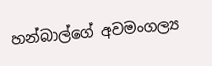හන්බාල්ගේ අවමංගල්‍ය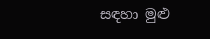සඳහා මුළු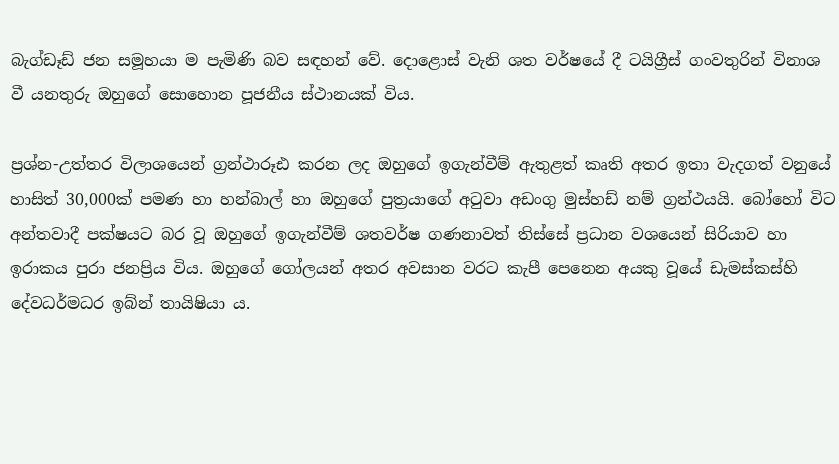බැග්ඩෑඩ් ජන සමූහයා ම පැමිණි බව සඳහන් වේ. දොළොස් වැනි ශත වර්ෂයේ දී ටයිග්‍රීස් ගංවතුරින් විනාශ වී යනතුරු ඔහුගේ සොහොන පූජනීය ස්ථානයක් විය.

ප්‍රශ්න-උත්තර විලාශයෙන් ග්‍රන්ථාරූඪ කරන ලද ඔහුගේ ඉගැන්වීම් ඇතුළත් කෘති අතර ඉතා වැදගත් වනුයේ හාසිත් 30,000ක් පමණ හා හන්බාල් හා ඔහුගේ පුත්‍රයාගේ අටුවා අඩංගු මුස්හඩ් නම් ග්‍රන්ථයයි. බෝහෝ විට අන්තවාදී පක්ෂයට බර වූ ඔහුගේ ඉගැන්වීම් ශතවර්ෂ ගණනාවත් තිස්සේ ප්‍රධාන වශයෙන් සිරියාව හා ඉරාකය පුරා ජනප්‍රිය විය. ඔහුගේ ගෝලයන් අතර අවසාන වරට කැපී පෙනෙන අයකු වූයේ ඩැමස්කස්හි දේවධර්මධර ඉබ්න් තායිෂියා ය.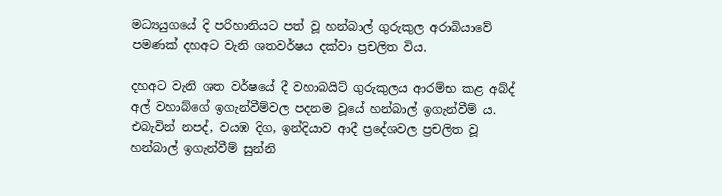මධ්‍යයුගයේ දි පරිහානියට පත් වූ හන්බාල් ගුරුකුල අරාබියාවේ පමණක් දහඅට වැනි ශතවර්ෂය දක්වා ප්‍රචලිත විය.

දහඅට වැනි ශත වර්ෂයේ දී වහාබයිට් ගුරුකුලය ආරම්භ කළ අබ්ද් අල් වහාබ්ගේ ඉගැන්වීම්වල පදනම වූයේ හන්බාල් ඉගැන්වීම් ය. එබැවින් නපද්, වයඹ දිග, ඉන්දියාව ආදී ප්‍රදේශවල ප්‍රචලිත වූ හන්බාල් ඉගැන්වීම් සුන්නි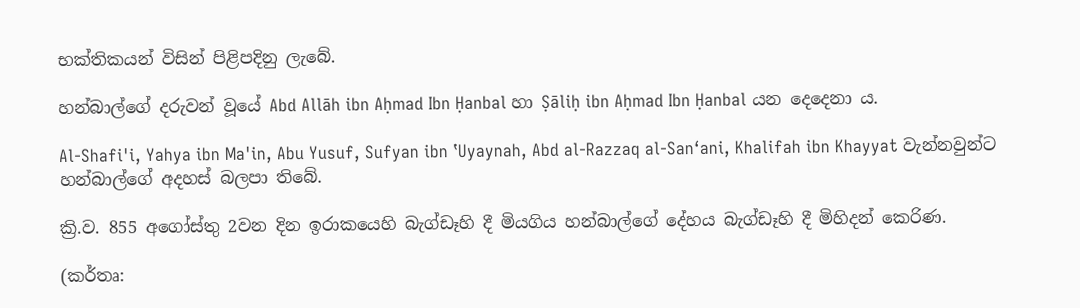භක්තිකයන් විසින් පිළිපදිනු ලැබේ.

හන්බාල්ගේ දරුවන් වූයේ Abd Allāh ibn Aḥmad Ibn Ḥanbal හා Ṣāliḥ ibn Aḥmad Ibn Ḥanbal යන දෙදෙනා ය.

Al-Shafi'i, Yahya ibn Ma'in, Abu Yusuf, Sufyan ibn ʽUyaynah, Abd al-Razzaq al-San‘ani, Khalifah ibn Khayyat වැන්නවුන්ට හන්බාල්ගේ අදහස් බලපා තිබේ.

ක්‍රි.ව. 855 අගෝස්තු 2වන දින ඉරාකයෙහි බැග්ඩෑහි දී මියගිය හන්බාල්ගේ දේහය බැග්ඩෑහි දී මිහිදන් කෙරිණ.

(කර්තෘ: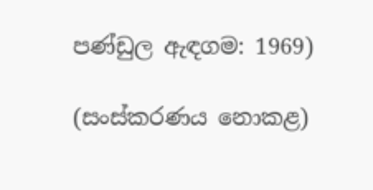පණ්ඩුල ඇඳගම: 1969)

(සංස්කරණය නොකළ)